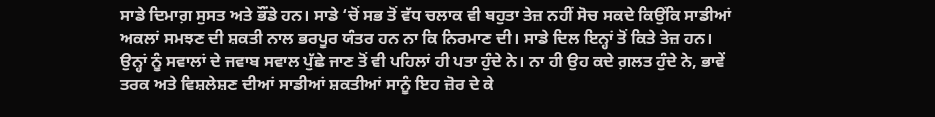ਸਾਡੇ ਦਿਮਾਗ਼ ਸੁਸਤ ਅਤੇ ਭੌਂਡੇ ਹਨ। ਸਾਡੇ ‘ਚੋਂ ਸਭ ਤੋਂ ਵੱਧ ਚਲਾਕ ਵੀ ਬਹੁਤਾ ਤੇਜ਼ ਨਹੀਂ ਸੋਚ ਸਕਦੇ ਕਿਉਂਕਿ ਸਾਡੀਆਂ ਅਕਲਾਂ ਸਮਝਣ ਦੀ ਸ਼ਕਤੀ ਨਾਲ ਭਰਪੂਰ ਯੰਤਰ ਹਨ ਨਾ ਕਿ ਨਿਰਮਾਣ ਦੀ। ਸਾਡੇ ਦਿਲ ਇਨ੍ਹਾਂ ਤੋਂ ਕਿਤੇ ਤੇਜ਼ ਹਨ। ਉਨ੍ਹਾਂ ਨੂੰ ਸਵਾਲਾਂ ਦੇ ਜਵਾਬ ਸਵਾਲ ਪੁੱਛੇ ਜਾਣ ਤੋਂ ਵੀ ਪਹਿਲਾਂ ਹੀ ਪਤਾ ਹੁੰਦੇ ਨੇ। ਨਾ ਹੀ ਉਹ ਕਦੇ ਗ਼ਲਤ ਹੁੰਦੇ ਨੇ, ਭਾਵੇਂ ਤਰਕ ਅਤੇ ਵਿਸ਼ਲੇਸ਼ਣ ਦੀਆਂ ਸਾਡੀਆਂ ਸ਼ਕਤੀਆਂ ਸਾਨੂੰ ਇਹ ਜ਼ੋਰ ਦੇ ਕੇ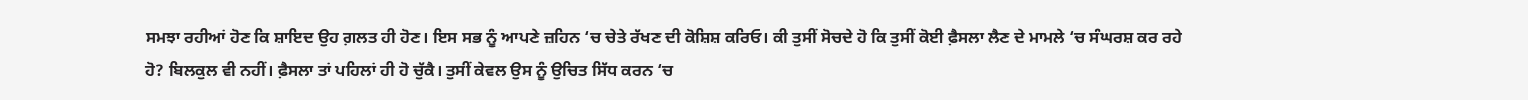ਸਮਝਾ ਰਹੀਆਂ ਹੋਣ ਕਿ ਸ਼ਾਇਦ ਉਹ ਗ਼ਲਤ ਹੀ ਹੋਣ। ਇਸ ਸਭ ਨੂੰ ਆਪਣੇ ਜ਼ਹਿਨ ‘ਚ ਚੇਤੇ ਰੱਖਣ ਦੀ ਕੋਸ਼ਿਸ਼ ਕਰਿਓ। ਕੀ ਤੁਸੀਂ ਸੋਚਦੇ ਹੋ ਕਿ ਤੁਸੀਂ ਕੋਈ ਫ਼ੈਸਲਾ ਲੈਣ ਦੇ ਮਾਮਲੇ ‘ਚ ਸੰਘਰਸ਼ ਕਰ ਰਹੇ ਹੋ? ਬਿਲਕੁਲ ਵੀ ਨਹੀਂ। ਫ਼ੈਸਲਾ ਤਾਂ ਪਹਿਲਾਂ ਹੀ ਹੋ ਚੁੱਕੈ। ਤੁਸੀਂ ਕੇਵਲ ਉਸ ਨੂੰ ਉਚਿਤ ਸਿੱਧ ਕਰਨ ‘ਚ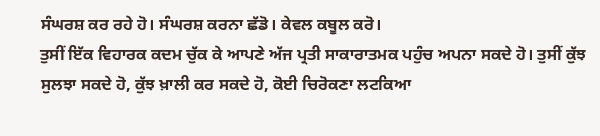ਸੰਘਰਸ਼ ਕਰ ਰਹੇ ਹੋ। ਸੰਘਰਸ਼ ਕਰਨਾ ਛੱਡੋ। ਕੇਵਲ ਕਬੂਲ ਕਰੋ।
ਤੁਸੀਂ ਇੱਕ ਵਿਹਾਰਕ ਕਦਮ ਚੁੱਕ ਕੇ ਆਪਣੇ ਅੱਜ ਪ੍ਰਤੀ ਸਾਕਾਰਾਤਮਕ ਪਹੁੰਚ ਅਪਨਾ ਸਕਦੇ ਹੋ। ਤੁਸੀਂ ਕੁੱਝ ਸੁਲਝਾ ਸਕਦੇ ਹੋ, ਕੁੱਝ ਖ਼ਾਲੀ ਕਰ ਸਕਦੇ ਹੋ, ਕੋਈ ਚਿਰੋਕਣਾ ਲਟਕਿਆ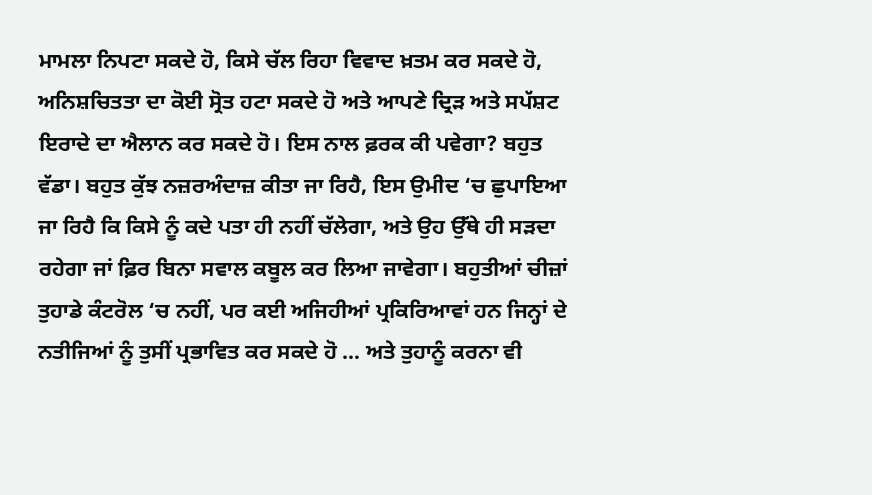ਮਾਮਲਾ ਨਿਪਟਾ ਸਕਦੇ ਹੋ, ਕਿਸੇ ਚੱਲ ਰਿਹਾ ਵਿਵਾਦ ਖ਼ਤਮ ਕਰ ਸਕਦੇ ਹੋ, ਅਨਿਸ਼ਚਿਤਤਾ ਦਾ ਕੋਈ ਸ੍ਰੋਤ ਹਟਾ ਸਕਦੇ ਹੋ ਅਤੇ ਆਪਣੇ ਦ੍ਰਿੜ ਅਤੇ ਸਪੱਸ਼ਟ ਇਰਾਦੇ ਦਾ ਐਲਾਨ ਕਰ ਸਕਦੇ ਹੋ। ਇਸ ਨਾਲ ਫ਼ਰਕ ਕੀ ਪਵੇਗਾ? ਬਹੁਤ ਵੱਡਾ। ਬਹੁਤ ਕੁੱਝ ਨਜ਼ਰਅੰਦਾਜ਼ ਕੀਤਾ ਜਾ ਰਿਹੈ, ਇਸ ਉਮੀਦ ‘ਚ ਛੁਪਾਇਆ ਜਾ ਰਿਹੈ ਕਿ ਕਿਸੇ ਨੂੰ ਕਦੇ ਪਤਾ ਹੀ ਨਹੀਂ ਚੱਲੇਗਾ, ਅਤੇ ਉਹ ਉੱਥੇ ਹੀ ਸੜਦਾ ਰਹੇਗਾ ਜਾਂ ਫ਼ਿਰ ਬਿਨਾ ਸਵਾਲ ਕਬੂਲ ਕਰ ਲਿਆ ਜਾਵੇਗਾ। ਬਹੁਤੀਆਂ ਚੀਜ਼ਾਂ ਤੁਹਾਡੇ ਕੰਟਰੋਲ ‘ਚ ਨਹੀਂ, ਪਰ ਕਈ ਅਜਿਹੀਆਂ ਪ੍ਰਕਿਰਿਆਵਾਂ ਹਨ ਜਿਨ੍ਹਾਂ ਦੇ ਨਤੀਜਿਆਂ ਨੂੰ ਤੁਸੀਂ ਪ੍ਰਭਾਵਿਤ ਕਰ ਸਕਦੇ ਹੋ … ਅਤੇ ਤੁਹਾਨੂੰ ਕਰਨਾ ਵੀ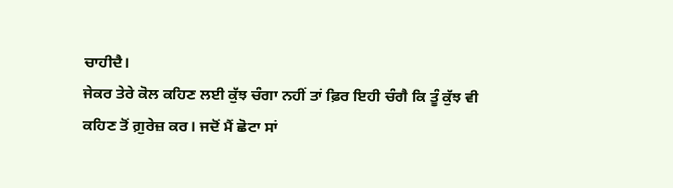ਚਾਹੀਦੈ।
ਜੇਕਰ ਤੇਰੇ ਕੋਲ ਕਹਿਣ ਲਈ ਕੁੱਝ ਚੰਗਾ ਨਹੀਂ ਤਾਂ ਫ਼ਿਰ ਇਹੀ ਚੰਗੈ ਕਿ ਤੂੰ ਕੁੱਝ ਵੀ ਕਹਿਣ ਤੋਂ ਗ਼ੁਰੇਜ਼ ਕਰ। ਜਦੋਂ ਮੈਂ ਛੋਟਾ ਸਾਂ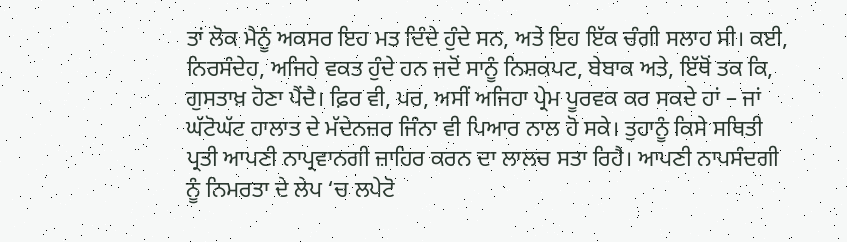ਤਾਂ ਲੋਕ ਮੈਨੂੰ ਅਕਸਰ ਇਹ ਮਤ ਦਿੰਦੇ ਹੁੰਦੇ ਸਨ, ਅਤੇ ਇਹ ਇੱਕ ਚੰਗੀ ਸਲਾਹ ਸੀ। ਕਈ, ਨਿਰਸੰਦੇਹ, ਅਜਿਹੇ ਵਕਤ ਹੁੰਦੇ ਹਨ ਜਦੋਂ ਸਾਨੂੰ ਨਿਸ਼ਕਪਟ, ਬੇਬਾਕ ਅਤੇ, ਇੱਥੋਂ ਤਕ ਕਿ, ਗੁਸਤਾਖ਼ ਹੋਣਾ ਪੈਂਦੈ। ਫ਼ਿਰ ਵੀ, ਪਰ, ਅਸੀਂ ਅਜਿਹਾ ਪ੍ਰੇਮ ਪੂਰਵਕ ਕਰ ਸਕਦੇ ਹਾਂ – ਜਾਂ ਘੱਟੋਘੱਟ ਹਾਲਾਤ ਦੇ ਮੱਦੇਨਜ਼ਰ ਜਿੰਨਾ ਵੀ ਪਿਆਰ ਨਾਲ ਹੋ ਸਕੇ। ਤੁਹਾਨੂੰ ਕਿਸੇ ਸਥਿਤੀ ਪ੍ਰਤੀ ਆਪਣੀ ਨਾਪ੍ਰਵਾਨਗੀ ਜ਼ਾਹਿਰ ਕਰਨ ਦਾ ਲਾਲਚ ਸਤਾ ਰਿਹੈ। ਆਪਣੀ ਨਾਪਸੰਦਗੀ ਨੂੰ ਨਿਮਰਤਾ ਦੇ ਲੇਪ ‘ਚ ਲਪੇਟੋ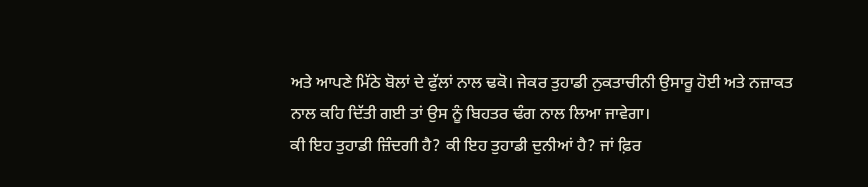ਅਤੇ ਆਪਣੇ ਮਿੱਠੇ ਬੋਲਾਂ ਦੇ ਫੁੱਲਾਂ ਨਾਲ ਢਕੋ। ਜੇਕਰ ਤੁਹਾਡੀ ਨੁਕਤਾਚੀਨੀ ਉਸਾਰੂ ਹੋਈ ਅਤੇ ਨਜ਼ਾਕਤ ਨਾਲ ਕਹਿ ਦਿੱਤੀ ਗਈ ਤਾਂ ਉਸ ਨੂੰ ਬਿਹਤਰ ਢੰਗ ਨਾਲ ਲਿਆ ਜਾਵੇਗਾ।
ਕੀ ਇਹ ਤੁਹਾਡੀ ਜ਼ਿੰਦਗੀ ਹੈ? ਕੀ ਇਹ ਤੁਹਾਡੀ ਦੁਨੀਆਂ ਹੈ? ਜਾਂ ਫ਼ਿਰ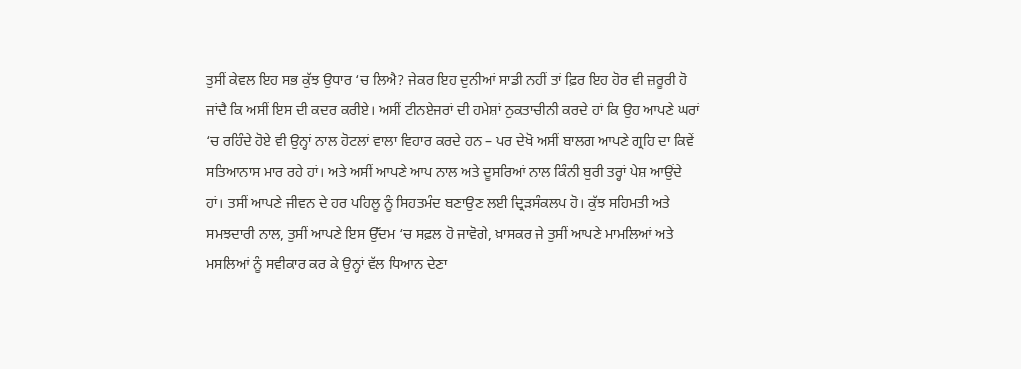ਤੁਸੀਂ ਕੇਵਲ ਇਹ ਸਭ ਕੁੱਝ ਉਧਾਰ ‘ਚ ਲਿਐ? ਜੇਕਰ ਇਹ ਦੁਨੀਆਂ ਸਾਡੀ ਨਹੀਂ ਤਾਂ ਫ਼ਿਰ ਇਹ ਹੋਰ ਵੀ ਜ਼ਰੂਰੀ ਹੋ ਜਾਂਦੈ ਕਿ ਅਸੀਂ ਇਸ ਦੀ ਕਦਰ ਕਰੀਏ। ਅਸੀਂ ਟੀਨਏਜਰਾਂ ਦੀ ਹਮੇਸ਼ਾਂ ਨੁਕਤਾਚੀਨੀ ਕਰਦੇ ਹਾਂ ਕਿ ਉਹ ਆਪਣੇ ਘਰਾਂ ‘ਚ ਰਹਿੰਦੇ ਹੋਏ ਵੀ ਉਨ੍ਹਾਂ ਨਾਲ ਹੋਟਲਾਂ ਵਾਲਾ ਵਿਹਾਰ ਕਰਦੇ ਹਨ – ਪਰ ਦੇਖੋ ਅਸੀਂ ਬਾਲਗ ਆਪਣੇ ਗ੍ਰਹਿ ਦਾ ਕਿਵੇਂ ਸਤਿਆਨਾਸ ਮਾਰ ਰਹੇ ਹਾਂ। ਅਤੇ ਅਸੀਂ ਆਪਣੇ ਆਪ ਨਾਲ ਅਤੇ ਦੂਸਰਿਆਂ ਨਾਲ ਕਿੰਨੀ ਬੁਰੀ ਤਰ੍ਹਾਂ ਪੇਸ਼ ਆਉਂਦੇ ਹਾਂ। ਤਸੀਂ ਆਪਣੇ ਜੀਵਨ ਦੇ ਹਰ ਪਹਿਲੂ ਨੂੰ ਸਿਹਤਮੰਦ ਬਣਾਉਣ ਲਈ ਦ੍ਰਿੜਸੰਕਲਪ ਹੋ। ਕੁੱਝ ਸਹਿਮਤੀ ਅਤੇ ਸਮਝਦਾਰੀ ਨਾਲ, ਤੁਸੀਂ ਆਪਣੇ ਇਸ ਉੱਦਮ ‘ਚ ਸਫ਼ਲ ਹੋ ਜਾਵੋਗੇ, ਖ਼ਾਸਕਰ ਜੇ ਤੁਸੀਂ ਆਪਣੇ ਮਾਮਲਿਆਂ ਅਤੇ ਮਸਲਿਆਂ ਨੂੰ ਸਵੀਕਾਰ ਕਰ ਕੇ ਉਨ੍ਹਾਂ ਵੱਲ ਧਿਆਨ ਦੇਣਾ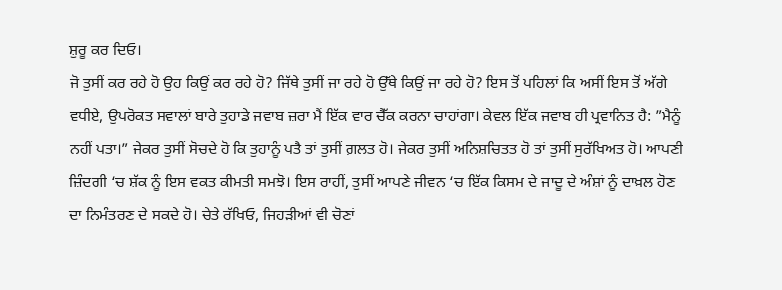ਸ਼ੁਰੂ ਕਰ ਦਿਓ।
ਜੋ ਤੁਸੀਂ ਕਰ ਰਹੇ ਹੋ ਉਹ ਕਿਉਂ ਕਰ ਰਹੇ ਹੋ? ਜਿੱਥੇ ਤੁਸੀਂ ਜਾ ਰਹੇ ਹੋ ਉੱਥੇ ਕਿਉਂ ਜਾ ਰਹੇ ਹੋ? ਇਸ ਤੋਂ ਪਹਿਲਾਂ ਕਿ ਅਸੀਂ ਇਸ ਤੋਂ ਅੱਗੇ ਵਧੀਏ, ਉਪਰੋਕਤ ਸਵਾਲਾਂ ਬਾਰੇ ਤੁਹਾਡੇ ਜਵਾਬ ਜ਼ਰਾ ਮੈਂ ਇੱਕ ਵਾਰ ਚੈੱਕ ਕਰਨਾ ਚਾਹਾਂਗਾ। ਕੇਵਲ ਇੱਕ ਜਵਾਬ ਹੀ ਪ੍ਰਵਾਨਿਤ ਹੈ: ”ਮੈਨੂੰ ਨਹੀਂ ਪਤਾ।” ਜੇਕਰ ਤੁਸੀਂ ਸੋਚਦੇ ਹੋ ਕਿ ਤੁਹਾਨੂੰ ਪਤੈ ਤਾਂ ਤੁਸੀਂ ਗ਼ਲਤ ਹੋ। ਜੇਕਰ ਤੁਸੀਂ ਅਨਿਸ਼ਚਿਤਤ ਹੋ ਤਾਂ ਤੁਸੀਂ ਸੁਰੱਖਿਅਤ ਹੋ। ਆਪਣੀ ਜ਼ਿੰਦਗੀ ‘ਚ ਸ਼ੱਕ ਨੂੰ ਇਸ ਵਕਤ ਕੀਮਤੀ ਸਮਝੋ। ਇਸ ਰਾਹੀਂ, ਤੁਸੀਂ ਆਪਣੇ ਜੀਵਨ ‘ਚ ਇੱਕ ਕਿਸਮ ਦੇ ਜਾਦੂ ਦੇ ਅੰਸ਼ਾਂ ਨੂੰ ਦਾਖ਼ਲ ਹੋਣ ਦਾ ਨਿਮੰਤਰਣ ਦੇ ਸਕਦੇ ਹੋ। ਚੇਤੇ ਰੱਖਿਓ, ਜਿਹੜੀਆਂ ਵੀ ਚੋਣਾਂ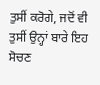ਤੁਸੀਂ ਕਰੋਗੇ, ਜਦੋਂ ਵੀ ਤੁਸੀਂ ਉਨ੍ਹਾਂ ਬਾਰੇ ਇਹ ਸੋਚਣ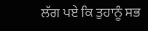ਲੱਗ ਪਏ ਕਿ ਤੁਹਾਨੂੰ ਸਭ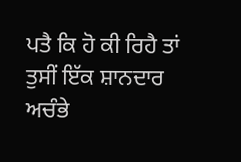ਪਤੈ ਕਿ ਹੋ ਕੀ ਰਿਹੈ ਤਾਂ ਤੁਸੀਂ ਇੱਕ ਸ਼ਾਨਦਾਰ ਅਚੰਭੇ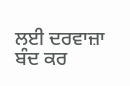ਲਈ ਦਰਵਾਜ਼ਾ ਬੰਦ ਕਰ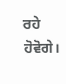ਰਹੇ ਹੋਵੋਗੇ।